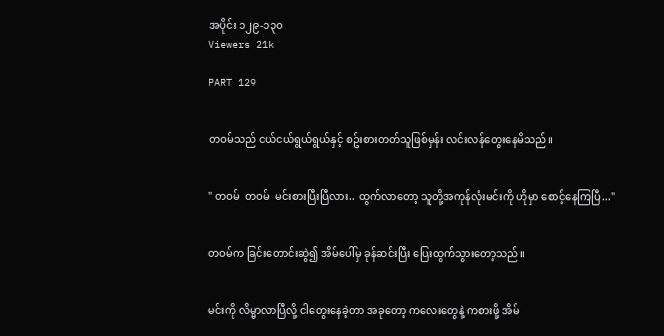အပိုင်း ၁၂၉-၁၃၀
Viewers 21k

PART 129


တဝမ်သည် ငယ်ငယ်ရွယ်ရွယ်နှင့် စဥ်းစားတတ်သူဖြစ်မှန်း လင်းလန်တွေးနေမိသည်။


" တဝမ်  တဝမ်  မင်းစားပြီးပြီလား.. ထွက်လာတော့ သူတို့အကုန်လုံးမင်းကို ဟိုမှာ စောင့်နေကြပြီ..."


တဝမ်က ခြင်းတောင်းဆွဲ၍ အိမ်ပေါ်မှ ခုန်ဆင်းပြီး ပြေးထွက်သွားတော့သည်။


မင်းကို လိမ္မာလာပြီလို့ ငါတွေးနေခဲ့တာ အခုတော့ ကလေးတွေနဲ့ ကစားဖို့ အိမ်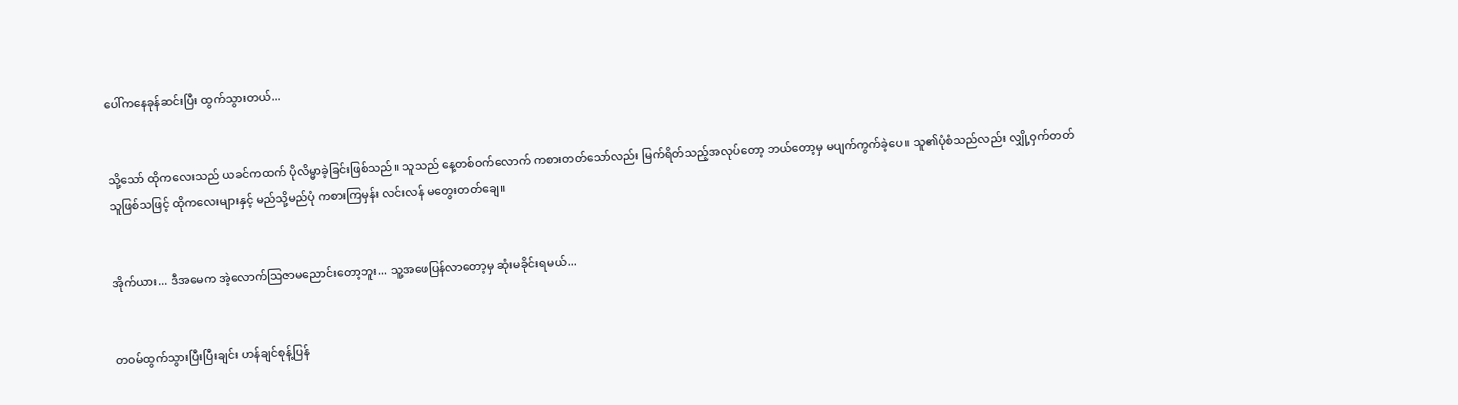ပေါ်ကနေခုန်ဆင်းပြီး ထွက်သွားတယ်...


သို့သော် ထိုကလေးသည် ယခင်ကထက် ပိုလိမ္မာခဲ့ခြင်းဖြစ်သည်။ သူသည် နေ့တစ်ဝက်လောက် ကစားတတ်သော်လည်း မြက်ရိတ်သည့်အလုပ်တော့ ဘယ်တော့မှ မပျက်ကွက်ခဲ့ပေ။ သူ၏ပုံစံသည်လည်း လျှို့ဝှက်တတ်သူဖြစ်သဖြင့် ထိုကလေးများနှင့် မည်သို့မည်ပုံ ကစားကြမှန်း လင်းလန် မတွေးတတ်ချေ။


အိုက်ယား... ဒီအမေက အဲ့လောက်သြဇာမညောင်းတော့ဘူး... သူ့အဖေပြန်လာတော့မှ ဆုံးမခိုင်းရမယ်...


တဝမ်ထွက်သွားပြီးပြီးချင်း ဟန်ချင်စုန့်ပြန်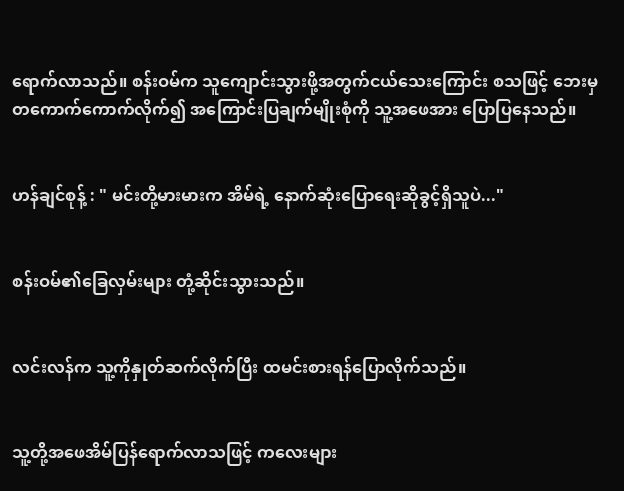ရောက်လာသည်။ စန်းဝမ်က သူကျောင်းသွားဖို့အတွက်ငယ်သေးကြောင်း စသဖြင့် ဘေးမှတကောက်ကောက်လိုက်၍ အကြောင်းပြချက်မျိုးစုံကို သူ့အဖေအား ပြောပြနေသည်။


ဟန်ချင်စုန့် : " မင်းတို့မားမားက အိမ်ရဲ့ နောက်ဆုံးပြောရေးဆိုခွင့်ရှိသူပဲ..."


စန်းဝမ်၏ခြေလှမ်းများ တုံ့ဆိုင်းသွားသည်။


လင်းလန်က သူ့ကိုနှုတ်ဆက်လိုက်ပြီး ထမင်းစားရန်ပြောလိုက်သည်။


သူ့တို့အဖေအိမ်ပြန်ရောက်လာသဖြင့် ကလေးများ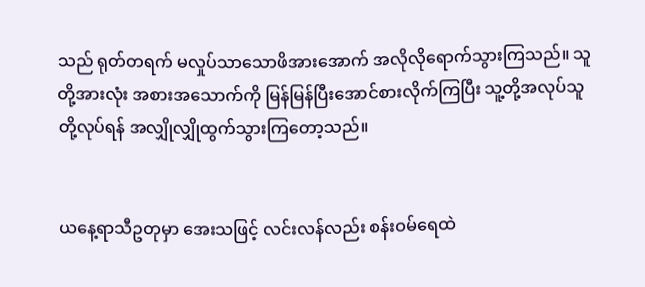သည် ရုတ်တရက် မလှုပ်သာသောဖိအားအောက် အလိုလိုရောက်သွားကြသည်။ သူတို့အားလုံး အစားအသောက်ကို မြန်မြန်ပြီးအောင်စားလိုက်ကြပြီး သူ့တို့အလုပ်သူတို့လုပ်ရန် အလျှိုလျှိုထွက်သွားကြတော့သည်။


ယနေ့ရာသီဥတုမှာ အေးသဖြင့် လင်းလန်လည်း စန်းဝမ်ရေထဲ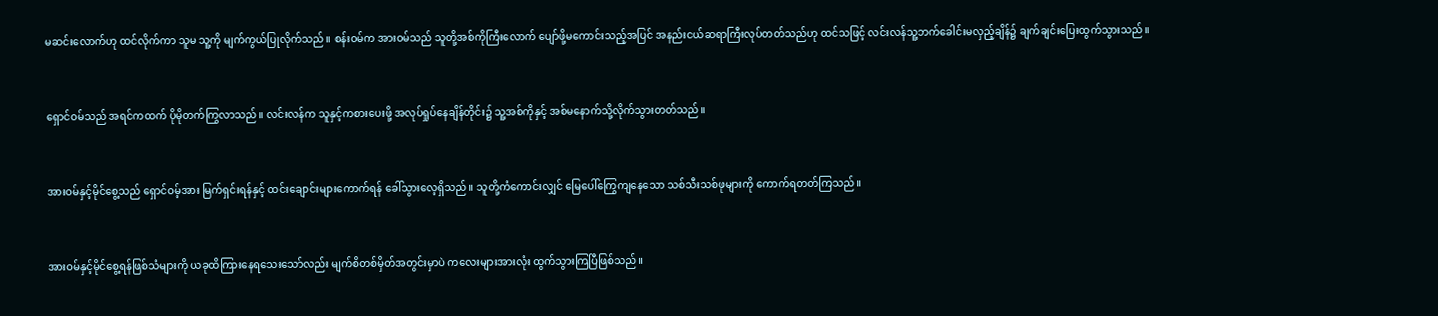မ‌ဆင်းလောက်ဟု ထင်လိုက်ကာ သူမ သူ့ကို မျက်ကွယ်ပြုလိုက်သည်။ စန်းဝမ်က အားဝမ်သည် သူတို့အစ်ကိုကြီးလောက် ပျော်ဖို့မကောင်းသည့်အပြင် အနည်းငယ်ဆရာကြီးလုပ်တတ်သည်ဟု ထင်သဖြင့် လင်းလန်သူ့ဘက်ခေါင်းမလှည့်ချိန်၌ ချက်ချင်းပြေးထွက်သွားသည်။


ရှောင်ဝမ်သည် အရင်ကထက် ပိုမိုတက်ကြွလာသည်။ လင်းလန်က သူနှင့်ကစားပေးဖို့ အလုပ်ရှုပ်နေချိန်တိုင်း၌ သူ့အစ်ကိုနှင့် အစ်မနောက်သို့လိုက်သွားတတ်သည်။


အားဝမ်နှင့်မိုင်စွေ့သည် ရှောင်ဝမ့်အား မြက်ရှင်းရန်နှင့် ထင်းချောင်းများကောက်ရန် ခေါ်သွားလေ့ရှိသည်။ သူတို့ကံကောင်းလျှင် မြေပေါ်ကြွေကျနေသော သစ်သီးသစ်ဖုများကို ကောက်ရတတ်ကြသည်။


အားဝမ်နှင့်မိုင်စွေ့ရန်ဖြစ်သံများကို ယခုထိကြားနေရသေးသော်လည်း မျက်စိတစ်မှိတ်အတွင်းမှာပဲ ကလေးများအားလုံး ထွက်သွားကြပြီဖြစ်သည်။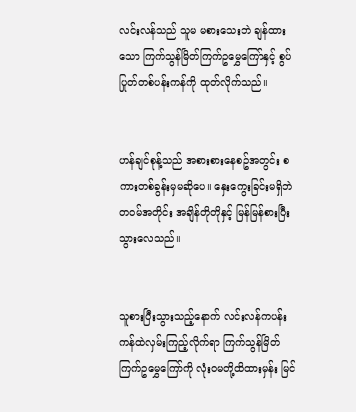လင်းလန်သည် သူမ မစားသေးဘဲ ချန်ထားသော ကြက်သွန်မြိတ်ကြက်ဥမွှေကြော်နှင့် စွပ်ပြုတ်တစ်ပန်းကန်ကို ထုတ်လိုက်သည်။


ဟန်ချင်စုန့်သည် အစားစားနေစဥ်အတွင်း စကားတစ်ခွန်းမှမဆိုပေ။ နှေးကွေးခြင်းမရှိဘဲ တဝမ်အတိုင်း အချိန်တိုတိုနှင့် မြန်မြန်စားပြီးသွားလေသည်။


သူစားပြီးသွားသည့်နောက် လင်းလန်ကပန်းကန်ထဲလှမ်းကြည့်လိုက်ရာ ကြက်သွန်မြိတ်ကြက်ဥမွှေကြော်ကို လုံးဝမတို့ထိထားမှန်း မြင်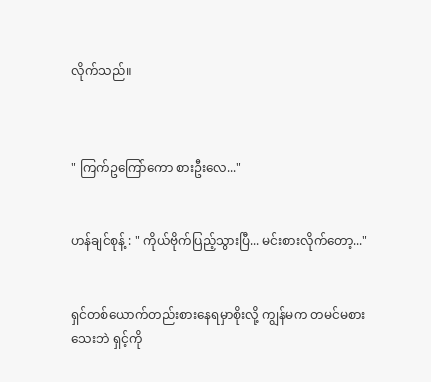လိုက်သည်။



" ကြက်ဥကြော်ကော စားဦးလေ..."


ဟန်ချင်စုန့် : " ကိုယ်ဗိုက်ပြည့်သွားပြီ... မင်းစားလိုက်တော့..."


ရှင်တစ်ယောက်တည်းစားနေရမှာစိုးလို့ ကျွန်မက တမင်မစားသေးဘဲ ရှင့်ကို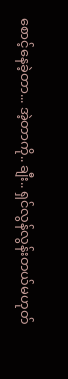စောင့်နေခဲ့တာ... အဲ့တာကို.. ချီး.. ရှင်လွန်လွန်းတယ်မဟုတ်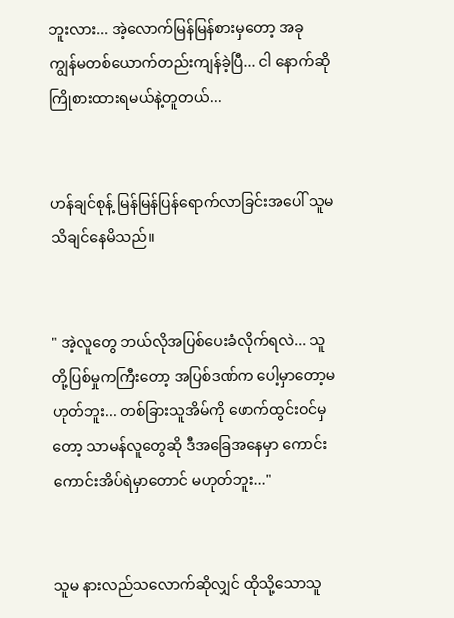ဘူးလား... အဲ့လောက်မြန်မြန်စားမှတော့ အခု‌ ကျွန်မတစ်ယောက်တည်းကျန်ခဲ့ပြီ... ငါ နောက်ဆို ကြိုစားထားရမယ်နဲ့တူတယ်...


ဟန်ချင်စုန့် မြန်မြန်ပြန်ရောက်လာခြင်းအပေါ် သူမ သိချင်နေမိသည်။


" အဲ့လူတွေ ဘယ်လိုအပြစ်ပေးခံလိုက်ရလဲ... သူတို့ပြစ်မှုကကြီးတော့ အပြစ်ဒဏ်က ပေါ့မှာတော့မဟုတ်ဘူး... တစ်ခြားသူအိမ်ကို ဖောက်ထွင်းဝင်မှတော့ သာမန်လူတွေဆို ဒီအခြေအနေမှာ ကောင်းကောင်းအိပ်ရဲမှာတောင် မဟုတ်ဘူး..."


သူမ နားလည်သလောက်ဆိုလျှင် ထိုသို့သောသူ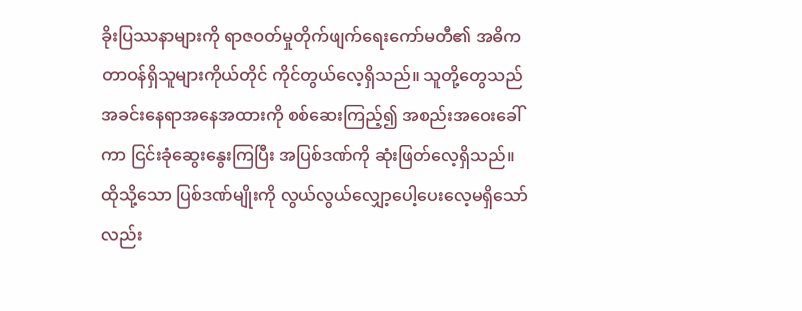ခိုးပြဿနာများကို ရာဇဝတ်မှုတိုက်ဖျက်‌ရေးကော်မတီ၏ အဓိကတာဝန်ရှိသူများကိုယ်တိုင် ကိုင်တွယ်လေ့ရှိသည်။ သူတို့တွေသည် အခင်းနေရာအနေအထားကို စစ်ဆေးကြည့်၍ အစည်းအဝေးခေါ်ကာ ငြင်းခုံဆွေးနွေးကြပြီး အပြစ်ဒဏ်ကို ဆုံးဖြတ်လေ့ရှိသည်။ ထိုသို့သော ပြစ်ဒဏ်မျိုးကို လွယ်လွယ်လျှော့ပေါ့ပေးလေ့မရှိသော်လည်း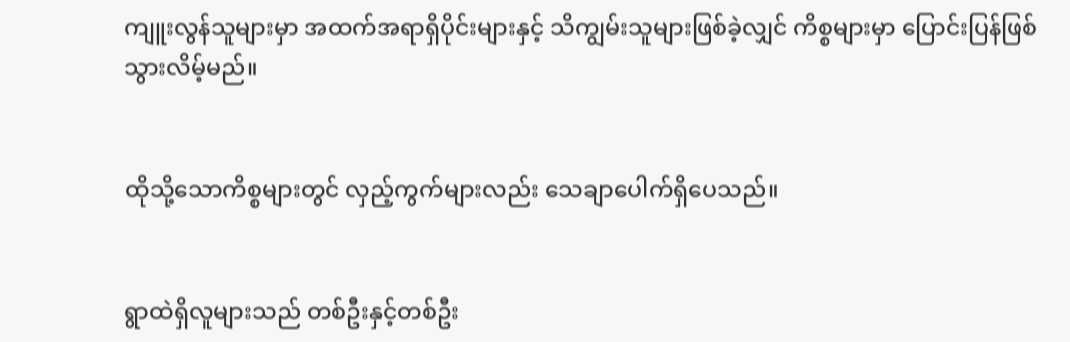ကျူးလွန်သူများမှာ အထက်အရာရှိပိုင်းများနှင့် သိကျွမ်းသူများဖြစ်ခဲ့လျှင် ကိစ္စများမှာ ပြောင်းပြန်ဖြစ်သွားလိမ့်မည်။


ထိုသို့သောကိစ္စများတွင် လှည့်ကွက်များလည်း သေချာပေါက်ရှိပေသည်။


ရွာထဲရှိလူများသည် တစ်ဦးနှင့်တစ်ဦး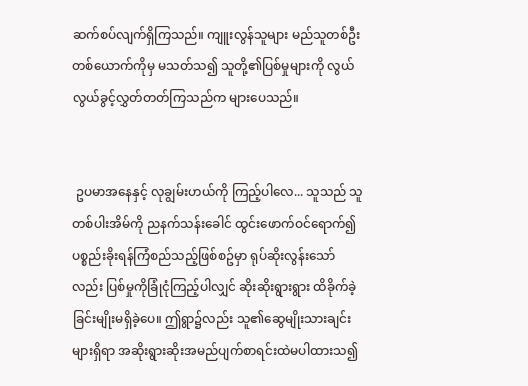ဆက်စပ်လျက်ရှိကြသည်။ ကျူးလွန်သူများ မည်သူတစ်ဦးတစ်ယောက်ကိုမှ မသတ်သ၍ သူတို့၏ပြစ်မှုများကို လွယ်လွယ်‌ခွင့်လွှတ်တတ်ကြသည်က များပေသည်။


 ဥပမာအနေနှင့် လုချွမ်းဟယ်ကို ကြည့်ပါလေ... သူသည် သူတစ်ပါးအိမ်ကို ညနက်သန်းခေါင် ထွင်းဖောက်ဝင်ရောက်၍ ပစ္စည်းခိုးရန်ကြံစည်သည့်ဖြစ်စဥ်မှာ ရုပ်ဆိုးလွန်းသော်လည်း ပြစ်မှုကိုခြုံငုံကြည့်ပါလျှင် ဆိုးဆိုးရွားရွား ထိခိုက်ခဲ့ခြင်းမျိုးမရှိခဲ့ပေ။ ဤရွာ၌လည်း သူ၏ဆွေမျိုးသားချင်းများရှိရာ အဆိုးရွားဆိုးအမည်ပျက်စာရင်းထဲမပါထားသ၍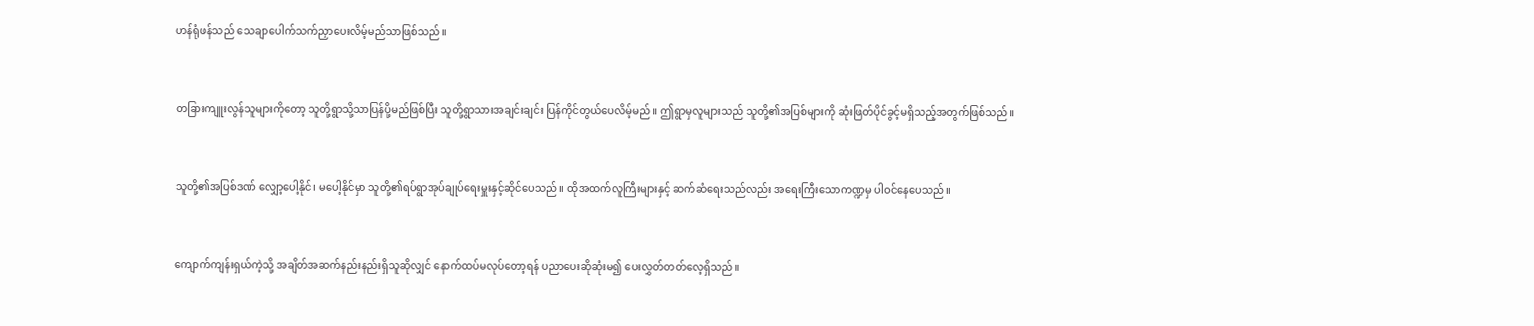ဟန်ရုံဖန်သည် သေချာပေါက်သက်ညှာပေးလိမ့်မည်သာဖြစ်သည်။


တခြားကျူးလွန်သူများကိုတော့ သူတို့ရွာသို့သာပြန်ပို့မည်ဖြစ်ပြီး သူတို့ရွာသားအချင်းချင်း ပြန်ကိုင်တွယ်ပေလိမ့်မည်။ ဤရွာမှလူများသည် သူတို့၏အပြစ်များကို ဆုံးဖြတ်ပိုင်ခွင့်မရှိသည့်အတွက်ဖြစ်သည်။


သူတို့၏အပြစ်ဒဏ် လျှော့ပေါ့နိုင်၊ မပေါ့နိုင်မှာ သူတို့၏ရပ်ရွာအုပ်ချုပ်ရေးမှူးနှင့်ဆိုင်ပေသည်။ ထိုအထက်လူကြီးများနှင့် ဆက်ဆံရေးသည်လည်း အရေးကြီးသောကဏ္ဍမှ ပါဝင်နေပေသည်။


ကျောက်ကျန်းရှယ်ကဲ့သို့ အချိတ်အဆက်နည်းနည်းရှိသူဆိုလျှင် နောက်ထပ်မလုပ်တော့ရန် ပညာပေးဆိုဆုံးမ၍ ပေးလွှတ်တတ်လေ့ရှိသည်။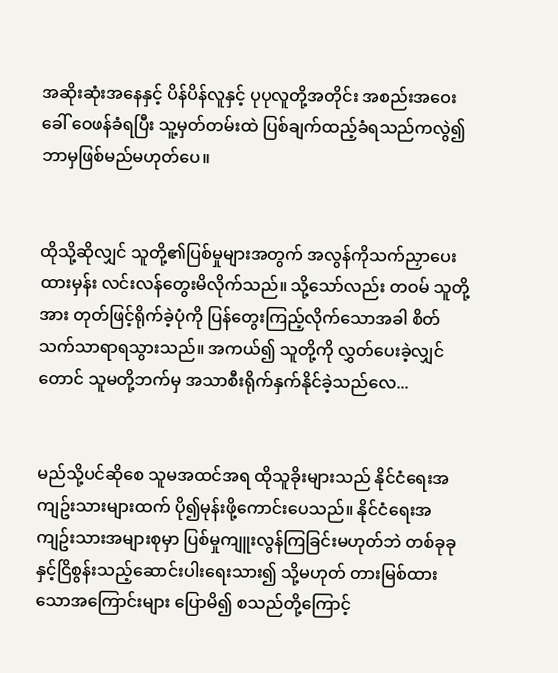အဆိုးဆုံးအနေနှင့် ပိန်ပိန်လူနှင့် ပုပုလူတို့အတိုင်း အစည်းအဝေးခေါ် ဝေဖန်ခံရပြီး သူ့မှတ်တမ်းထဲ ပြစ်ချက်ထည့်ခံရသည်ကလွဲ၍ ဘာမှဖြစ်မည်မဟုတ်ပေ။


ထိုသို့ဆိုလျှင် သူတို့၏ပြစ်မှုများအတွက် အလွန်ကိုသက်ညှာပေးထားမှန်း လင်းလန်တွေးမိလိုက်သည်။ သို့သော်လည်း တဝမ် သူတို့အား တုတ်ဖြင့်ရိုက်ခဲ့ပုံကို ပြန်တွေးကြည့်လိုက်သောအခါ စိတ်သက်သာရာရသွားသည်။ အကယ်၍ သူတို့ကို လွှတ်ပေးခဲ့လျှင်တောင် သူမတို့ဘက်မှ အသာစီးရိုက်နှက်နိုင်ခဲ့သည်လေ...


မည်သို့ပင်ဆိုစေ သူမအထင်အရ ထိုသူခိုးများသည် နိုင်ငံရေးအကျဥ်းသားများထက် ပို၍မုန်းဖို့ကောင်းပေသည်။ နိုင်ငံရေးအကျဥ်းသားအများစုမှာ ပြစ်မှုကျူးလွန်ကြခြင်းမဟုတ်ဘဲ တစ်ခုခုနှင့်ငြိစွန်းသည့်ဆောင်းပါးရေးသား၍ သို့မဟုတ် တားမြစ်ထားသောအကြောင်းများ ပြောမိ၍ စသည်တို့ကြောင့်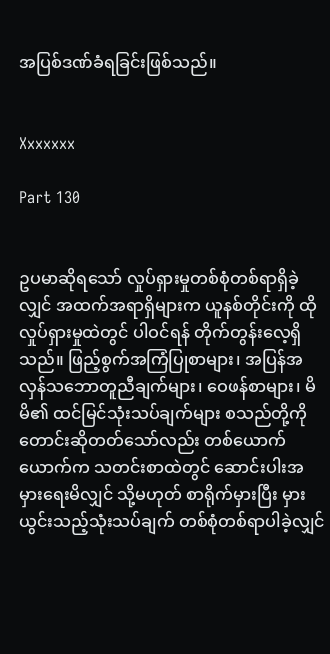အပြစ်ဒဏ်ခံရခြင်းဖြစ်သည်။


Xxxxxxx

Part 130


ဥပမာဆိုရသော် လှုပ်ရှားမှုတစ်စုံတစ်ရာရှိခဲ့လျှင် အထက်အရာရှိများက ယူနစ်တိုင်းကို ထိုလှုပ်ရှားမှုထဲတွင် ပါဝင်ရန် တိုက်တွန်းလေ့ရှိသည်။ ဖြည့်စွက်အကြံပြုစာများ၊ အပြန်အလှန်သဘောတူညီချက်များ၊ ဝေဖန်စာများ၊ မိမိ၏ ထင်မြင်သုံးသပ်ချက်များ စသည်တို့ကို တောင်းဆိုတတ်သော်လည်း တစ်ယောက်ယောက်က သတင်းစာထဲတွင် ဆောင်းပါးအမှားရေးမိလျှင် သို့မဟုတ် စာရိုက်မှားပြီး မှားယွင်းသည့်သုံးသပ်ချက် တစ်စုံတစ်ရာပါခဲ့လျှင်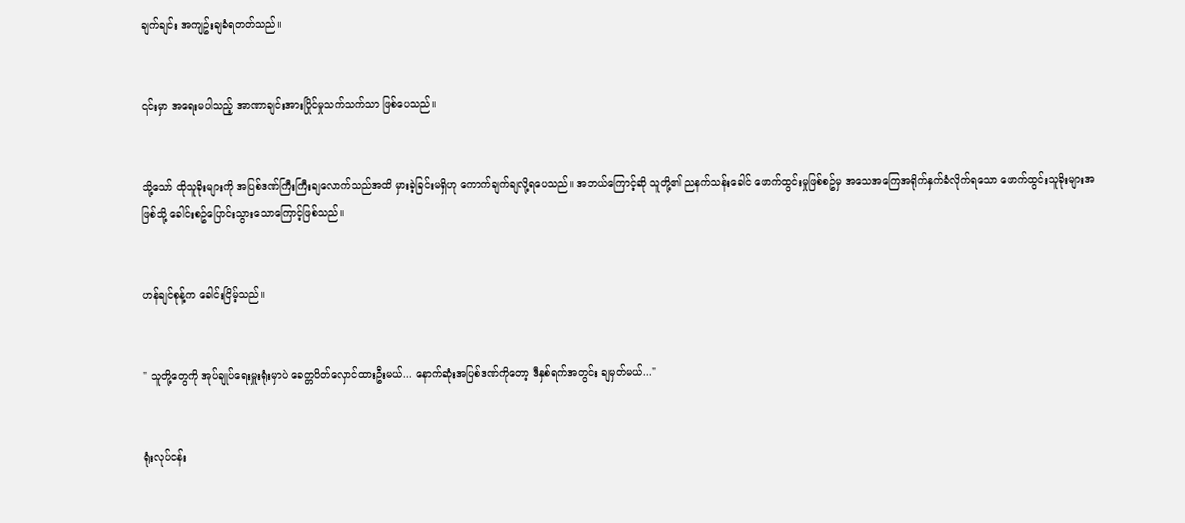ချက်ချင်း အကျဥ်းချခံရတတ်သည်။


၎င်းမှာ အရေးမပါသည့် အာဏာချင်းအားပြိုင်မှုသက်သက်သာ ဖြစ်ပေသည်။


သို့သော် ထိုသူခိုးများကို အပြစ်ဒဏ်ကြီးကြီးချလောက်သည်အထိ မှားခဲ့ခြင်းမရှိဟု ကောက်ချက်ချလို့ရပေသည်။ အဘယ်ကြောင့်ဆို သူတို့၏ ညနက်သန်းခေါင် ဖောက်ထွင်းမှုဖြစ်စဥ်မှ အသေအကြေအရိုက်နှက်ခံလိုက်ရသော ဖောက်ထွင်းသူခိုးများအဖြစ်သို့ ခေါင်းစဥ်ပြောင်းသွားသောကြောင့်ဖြစ်သည်။


ဟန်ချင်စုန့်က ခေါင်းငြိမ့်သည်။


" သူတို့တွေကို အုပ်ချုပ်ရေးမှူးရုံးမှာပဲ ခေတ္တပိတ်လှောင်ထားဦးမယ်... နောက်ဆုံးအပြစ်ဒဏ်ကိုတော့ ဒီနှစ်ရက်အတွင်း ချမှတ်မယ်..."


ရုံးလုပ်ငန်း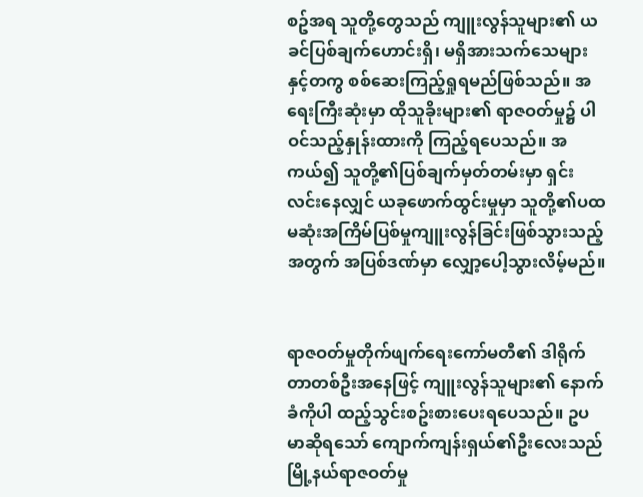စဥ်အရ သူတို့တွေသည် ကျူးလွန်သူများ၏ ယခင်ပြစ်ချက်ဟောင်းရှိ၊ မရှိအားသက်သေများနှင့်တကွ စစ်ဆေးကြည့်ရှုရမည်ဖြစ်သည်။ အရေးကြီးဆုံးမှာ ထိုသူခိုးများ၏ ရာဇဝတ်မှု၌ ပါဝင်သည့်နှုန်းထားကို ကြည့်ရပေသည်။ အကယ်၍ သူတို့၏ပြစ်ချက်မှတ်တမ်းမှာ ရှင်းလင်းနေလျှင် ယခုဖောက်ထွင်းမှုမှာ သူတို့၏ပထမဆုံးအကြိမ်ပြစ်မှုကျူးလွန်ခြင်းဖြစ်သွားသည့်အတွက် အပြစ်ဒဏ်မှာ လျှော့ပေါ့သွားလိမ့်မည်။


ရာဇဝတ်မှုတိုက်ဖျက်ရေးကော်မတီ၏ ဒါရိုက်တာတစ်ဦးအနေဖြင့် ကျူးလွန်သူများ၏ နောက်ခံကိုပါ ထည့်သွင်းစဥ်းစားပေးရပေသည်။ ဥပမာဆိုရသော် ကျောက်ကျန်းရှယ်၏ဦးလေးသည် မြို့နယ်ရာဇဝတ်မှု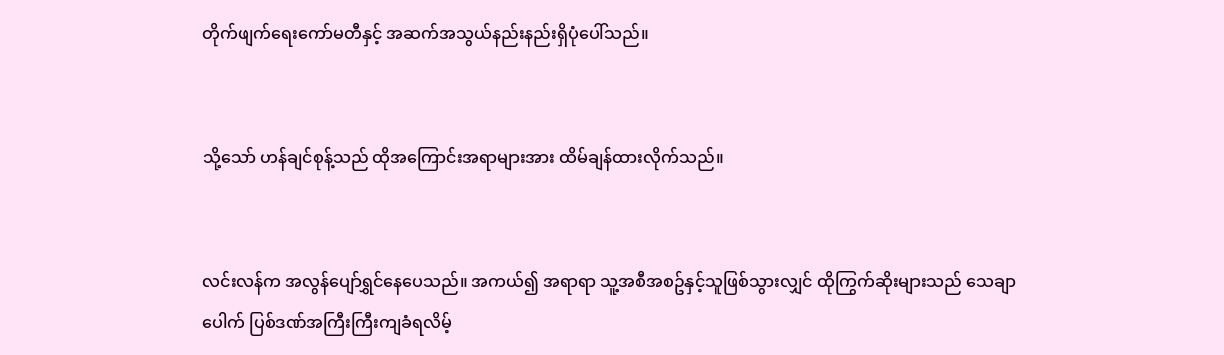တိုက်‌ဖျက်ရေးကော်မတီနှင့် အဆက်အသွယ်နည်းနည်းရှိပုံပေါ်သည်။


သို့သော် ဟန်ချင်စုန့်သည် ထိုအကြောင်းအရာများအား ထိမ်ချန်ထားလိုက်သည်။


လင်းလန်က အလွန်ပျော်ရွှင်နေပေသည်။ အကယ်၍ အရာရာ သူ့အစီအစဥ်နှင့်သူဖြစ်သွားလျှင် ထိုကြွက်ဆိုးများသည် သေချာပေါက် ပြစ်ဒဏ်အကြီးကြီးကျခံရလိမ့်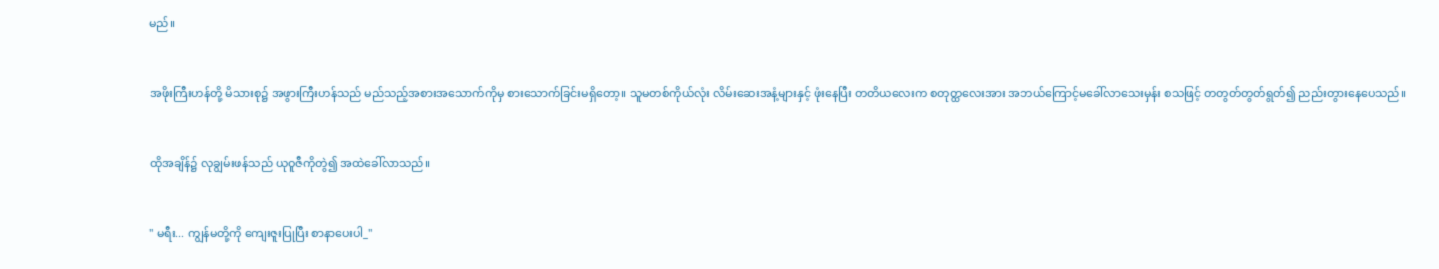မည်။


အဖိုးကြီးဟန်တို့ မိသားစု၌ အဖွားကြီးဟန်သည် မည်သည့်အစားအသောက်ကိုမှ စားသောက်ခြင်းမရှိတော့။ သူမတစ်ကိုယ်လုံး လိမ်းဆေးအနံ့များနှင့် ဖုံးနေပြီး တတိယလေးက စတုတ္ထလေးအား အဘယ်ကြောင့်မခေါ်လာသေးမှန်း စသဖြင့် တတွတ်တွတ်ရွတ်၍ ညည်းတွားနေပေသည်။


ထိုအချိန်၌ လုချွမ်းဖန်သည် ယုဝူဇီကိုတွဲ၍ အထဲခေါ်လာသည်။


" မရီး... ကျွန်မတို့ကို ကျေးဇူးပြုပြီး စာနာပေးပါ_"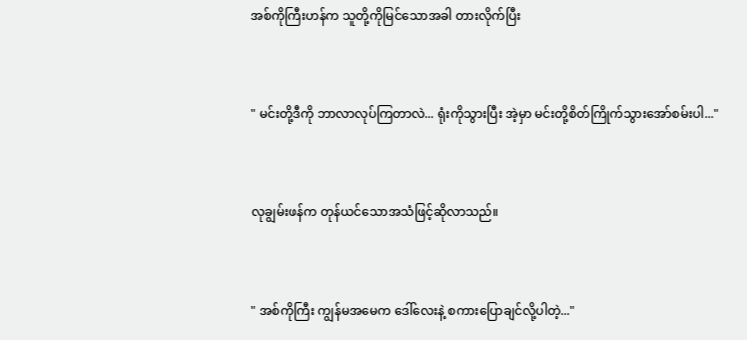အစ်ကိုကြီးဟန်က သူတို့ကိုမြင်သောအခါ တားလိုက်ပြီး


" မင်းတို့ဒီကို ဘာလာလုပ်ကြတာလဲ... ရုံးကိုသွားပြီး အဲ့မှာ မင်းတို့စိတ်ကြိုက်သွားအော်စမ်းပါ..."


လုချွမ်းဖန်က တုန်ယင်သောအသံဖြင့်ဆိုလာသည်။


" အစ်ကိုကြီး ကျွန်မအမေက ဒေါ်လေးနဲ့ စကားပြောချင်လို့ပါတဲ့..."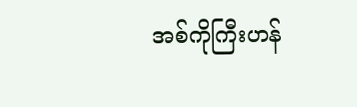အစ်ကိုကြီးဟန်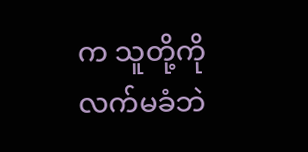က သူတို့ကိုလက်မခံဘဲ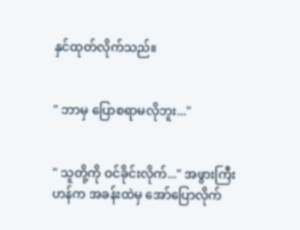နှင်ထုတ်လိုက်သည်။


" ဘာမှ ပြောစရာမလိုဘူး..."


" သူတို့ကို ဝင်ခိုင်းလိုက်..." အဖွားကြီးဟန်က အခန်းထဲမှ အော်ပြောလိုက်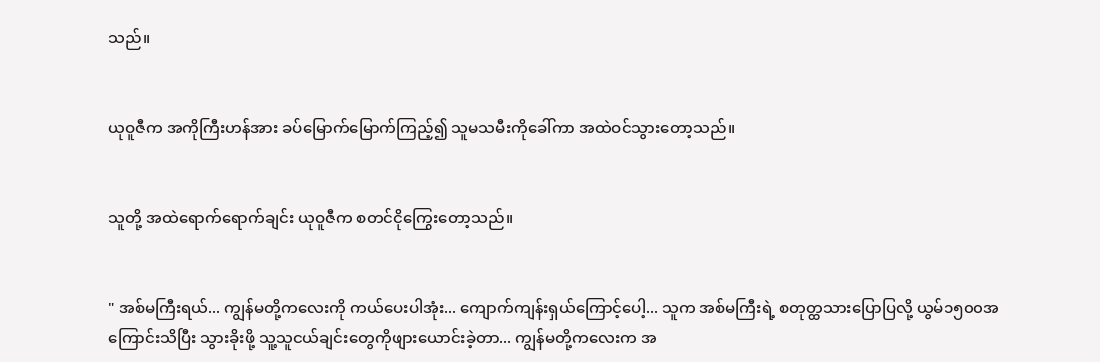သည်။


ယုဝူဇီက အကိုကြီးဟန်အား ခပ်မြောက်မြောက်ကြည့်၍ သူမသမီးကိုခေါ်ကာ အထဲဝင်သွားတော့သည်။


သူတို့ အထဲရောက်ရောက်ချင်း ယုဝူဇီက စတင်ငိုကြွေးတော့သည်။


" အစ်မကြီးရယ်... ကျွန်မတို့ကလေးကို ကယ်ပေးပါအုံး... ကျောက်ကျန်းရှယ်ကြောင့်ပေါ့... သူက အစ်မကြီးရဲ့ စတုတ္ထသားပြောပြလို့ ယွမ်၁၅၀၀အကြောင်းသိပြီး သွားခိုးဖို့ သူ့သူငယ်ချင်းတွေကိုဖျားယောင်းခဲ့တာ... ကျွန်မတို့ကလေးက အ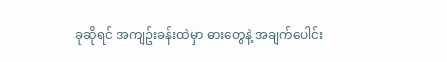ခုဆိုရင် အကျဥ်းခန်းထဲမှာ ဓားတွေနဲ့ အချက်ပေါင်း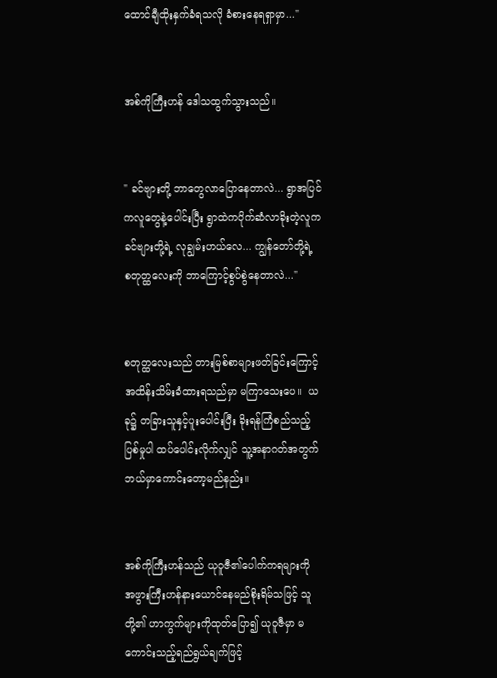ထောင်ချီထိုးနှက်ခံရသလို ခံစားနေရရှာမှာ..."


အစ်ကိုကြီးဟန် ဒေါသထွက်သွားသည်။


" ခင်ဗျားတို့ ဘာတွေလာပြောနေတာလဲ... ရွာအပြင်ကလူတွေနဲ့ပေါင်းပြီး ရွာထဲကပိုက်ဆံလာခိုးတဲ့လူက ခင်ဗျားတို့ရဲ့ လုချွမ်းဟယ်လေ... ကျွန်တော်တို့ရဲ့ စတုတ္ထလေးကို ဘာကြောင့်စွပ်စွဲနေတာလဲ..."


စတုတ္ထလေးသည် တားမြစ်စာများဖတ်ခြင်းကြောင့် အထိန်းသိမ်းခံထားရသည်မှာ မကြာသေးပေ။  ယခု၌ တခြားသူနှင့်ပူးပေါင်းပြီး ခိုးရန်ကြံစည်သည့်ပြစ်မှုပါ ထပ်ပေါင်းလိုက်လျှင် သူ့အနာဂတ်အတွက် ဘယ်မှာကောင်းတော့မည်နည်း။


အစ်ကိုကြီးဟန်သည် ယုဝူဇီ၏ပေါက်ကရများကို အဖွားကြီးဟန်နားယောင်နေမည်စိုးရိမ်သဖြင့် သူတို့၏ ဟာကွက်များကိုထုတ်ပြော၍ ယုဝူဇီမှာ မကောင်းသည့်ရည်ရွယ်ချက်ဖြင့်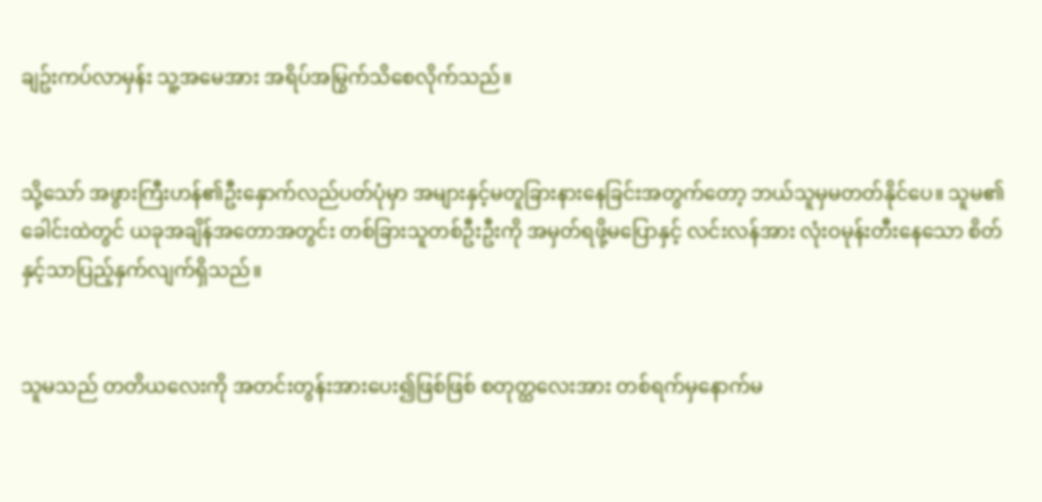ချဥ်းကပ်လာမှန်း သူ့အမေအား အရိပ်အမြွက်သိစေလိုက်သည်။


သို့သော် အဖွားကြီးဟန်၏ဦးနှောက်လည်ပတ်ပုံမှာ အများနှင့်မတူခြားနားနေခြင်းအတွက်တော့ ဘယ်သူမှမတတ်နိုင်ပေ။ သူမ၏ခေါင်းထဲတွင် ယခုအချိန်အတောအတွင်း တစ်ခြားသူတစ်ဦးဦးကို အမှတ်ရဖို့မပြောနှင့် လင်းလန်အား လုံးဝမုန်းတီးနေသော စိတ်နှင့်သာပြည့်နှက်လျက်ရှိသည်။


သူမသည် တတိယလေးကို အတင်းတွန်းအားပေး၍ဖြစ်ဖြစ် စတုတ္ထလေးအား တစ်ရက်မှနောက်မ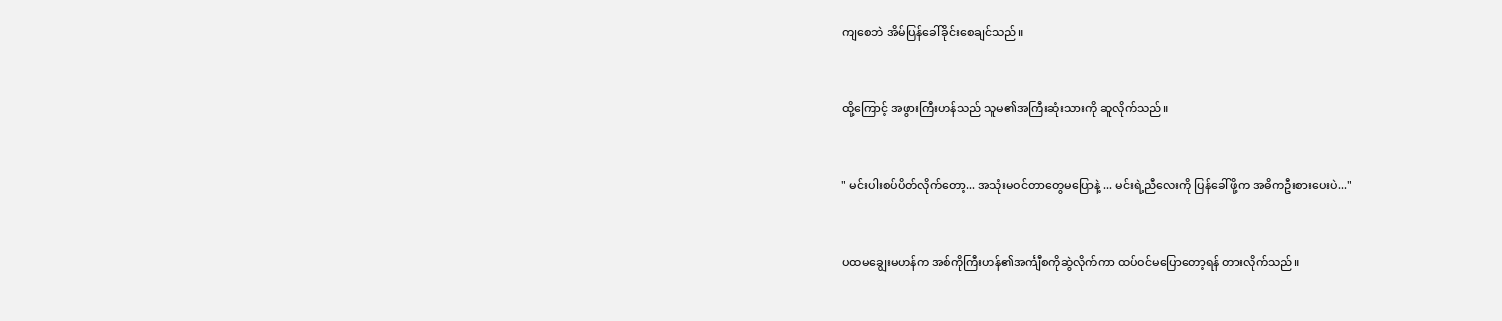ကျစေဘဲ အိမ်ပြန်ခေါ်ခိုင်းစေချင်သည်။


ထို့ကြောင့် အဖွားကြီးဟန်သည် သူမ၏အကြီးဆုံးသားကို ဆူလိုက်သည်။


" မင်းပါးစပ်ပိတ်လိုက်တော့... အသုံးမဝင်တာတွေမပြောနဲ့ ... မင်းရဲ့ညီလေးကို ပြန်ခေါ်ဖို့က အဓိကဦးစားပေးပဲ..."


ပထမချွေးမဟန်က အစ်ကိုကြီးဟန်၏အင်္ကျီစကိုဆွဲလိုက်ကာ ထပ်ဝင်မပြောတော့ရန် တားလိုက်သည်။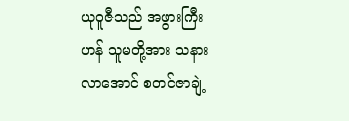ယုဝူဇီသည် အဖွားကြီးဟန် သူမတို့အား သနားလာအောင် စတင်ဇာချဲ့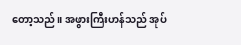တော့သည်။ အဖွားကြီးဟန်သည် အုပ်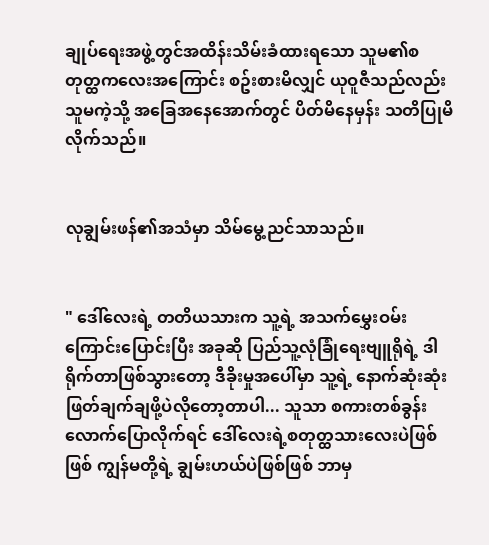ချုပ်ရေးအဖွဲ့တွင်အထိန်းသိမ်းခံထားရသော သူမ၏စတုတ္ထကလေးအကြောင်း စဥ်းစားမိလျှင် ယုဝူဇီသည်လည်း သူမကဲ့သို့ အခြေအနေအောက်တွင် ပိတ်မိနေမှန်း သတိပြုမိလိုက်သည်။


လုချွမ်းဖန်၏အသံမှာ သိမ်မွေ့ညင်သာသည်။


" ဒေါ်လေးရဲ့ တတိယသားက သူ့ရဲ့ အသက်မွှေးဝမ်းကြောင်းပြောင်းပြီး အခုဆို ပြည်သူ့လုံခြုံရေးဗျူရိုရဲ့ ဒါရိုက်တာဖြစ်သွားတော့ ဒီခိုးမှုအပေါ်မှာ သူ့ရဲ့ နောက်ဆုံးဆုံးဖြတ်ချက်ချဖို့ပဲလိုတော့‌တာပါ... သူသာ စကားတစ်ခွန်းလောက်ပြောလိုက်ရင် ဒေါ်လေးရဲ့စတုတ္ထသားလေးပဲဖြစ်ဖြစ် ကျွန်မတို့ရဲ့ ချွမ်းဟယ်ပဲဖြစ်ဖြစ် ဘာမှ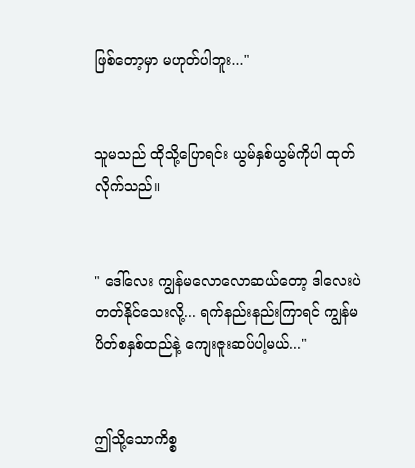ဖြစ်တော့မှာ မဟုတ်ပါဘူး..."


သူမသည် ထိုသို့ပြောရင်း ယွမ်နှစ်ယွမ်ကိုပါ ထုတ်လိုက်သည်။


" ဒေါ်လေး ကျွန်မလောလောဆယ်တော့ ဒါလေးပဲတတ်နိုင်သေးလို့... ရက်နည်းနည်းကြာရင် ကျွန်မ ပိတ်စနှစ်ထည်နဲ့ ကျေးဇူးဆပ်ပါ့မယ်..."


ဤသို့သောကိစ္စ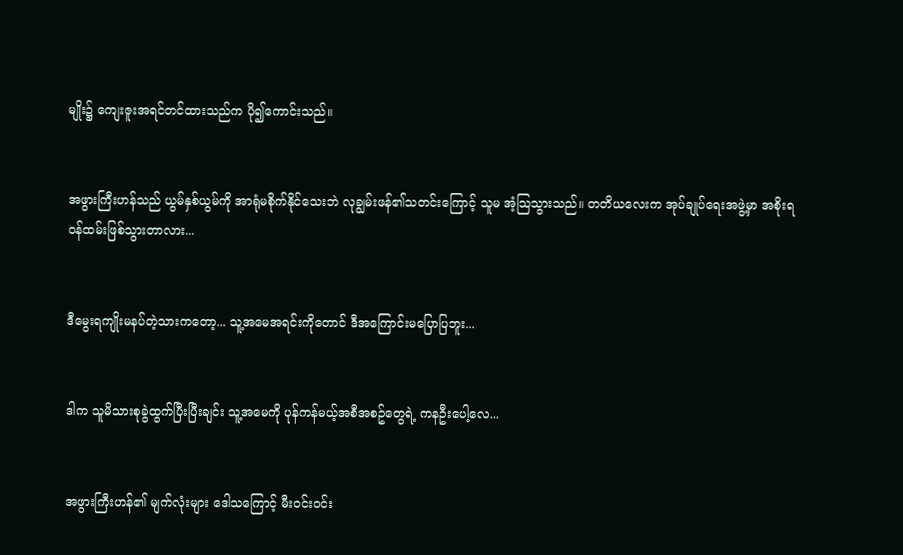မျိုး၌ ကျေးဇူးအရင်တင်ထားသည်က ပို၍ကောင်းသည်။


အဖွားကြီးဟန်သည် ယွမ်နှစ်ယွမ်ကို အာရုံမစိုက်နိုင်သေးဘဲ လုချွမ်းဖန်၏သတင်းကြောင့် သူမ အံ့သြသွားသည်။ တတိယလေးက အုပ်ချုပ်ရေးအဖွဲ့မှာ အစိုးရဝန်ထမ်းဖြစ်သွားတာလား...


ဒီမွေးရကျိုးမနပ်တဲ့သားကတော့... သူ့အမေအရင်းကိုတောင် ဒီအကြောင်းမပြောပြဘူး...


ဒါက သူမိသားစုခွဲထွက်ပြီးပြီးချင်း သူ့အမေကို ပုန်ကန်မယ့်အစီအစဥ်‌တွေရဲ့ ကနဦးပေါ့လေ...


အဖွားကြီးဟန်၏ မျက်လုံးများ ဒေါသကြောင့် မီးဝင်းဝင်း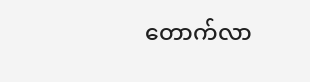တောက်လာ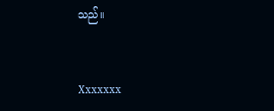သည်။


Xxxxxxx